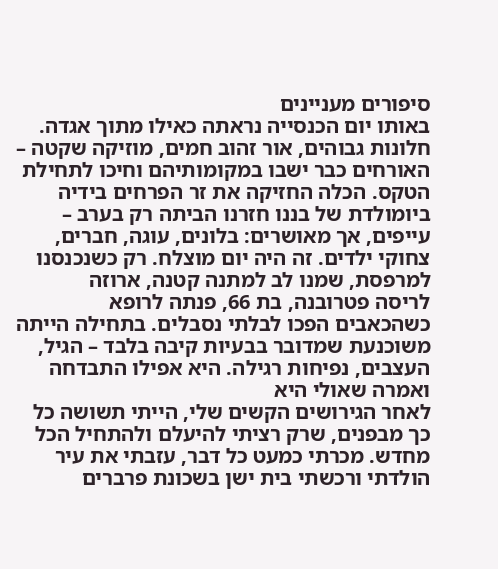סיפורים מעניינים
באותו יום הכנסייה נראתה כאילו מתוך אגדה. חלונות גבוהים, אור זהוב חמים, מוזיקה שקטה – האורחים כבר ישבו במקומותיהם וחיכו לתחילת הטקס. הכלה החזיקה את זר הפרחים בידיה
ביומולדת של בננו חזרנו הביתה רק בערב – עייפים, אך מאושרים: בלונים, עוגה, חברים, צחוקי ילדים. זה היה יום מוצלח. רק כשנכנסנו למרפסת, שמנו לב למתנה קטנה, ארוזה
לריסה פטרובנה, בת 66, פנתה לרופא כשהכאבים הפכו לבלתי נסבלים. בתחילה הייתה משוכנעת שמדובר בבעיות קיבה בלבד – הגיל, העצבים, נפיחות רגילה. היא אפילו התבדחה ואמרה שאולי היא
לאחר הגירושים הקשים שלי, הייתי תשושה כל כך מבפנים, שרק רציתי להיעלם ולהתחיל הכל מחדש. מכרתי כמעט כל דבר, עזבתי את עיר הולדתי ורכשתי בית ישן בשכונת פרברים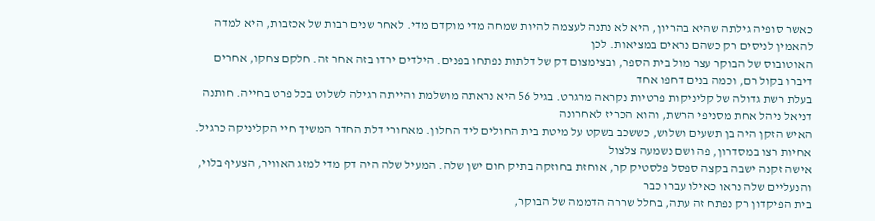כאשר סופיה גילתה שהיא בהריון, היא לא נתנה לעצמה להיות שמחה מדי מוקדם מדי. לאחר שנים רבות של אכזבות, היא למדה להאמין לניסים רק כשהם נראים במציאות. לכן
האוטובוס של הבוקר עצר מול בית הספר, ובצימצום דק של דלתות נפתחו בפנים. הילדים ירדו בזה אחר זה. חלקם צחקו, אחרים דיברו בקול רם, וכמה בנים דחפו אחד
בעלת רשת גדולה של קליניקות פרטיות נקראה מרגרט. בגיל 56 היא נראתה מושלמת והייתה רגילה לשלוט בכל פרט בחייה. חותנה דניאל ניהל אחת מסניפי הרשת, והוא הכריז לאחרונה
האיש הזקן היה בן תשעים ושלוש, כששכב בשקט על מיטת בית החולים ליד החלון. מאחורי דלת החדר המשיך חיי הקליניקה כרגיל. אחיות רצו במסדרון, פה ושם נשמעה צלצול
אישה זקנה ישבה בקצה ספסל פלסטיק קר, אוחזת בחוזקה בתיק חום ישן שלה. המעיל שלה היה דק מדי למזג האוויר, הצעיף בלוי, והנעליים שלה נראו כאילו עברו כבר
בית הפיקדון רק נפתח זה עתה, בחלל שררה הדממה של הבוקר,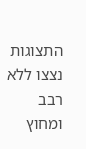התצוגות נצצו ללא רבב ומחוץ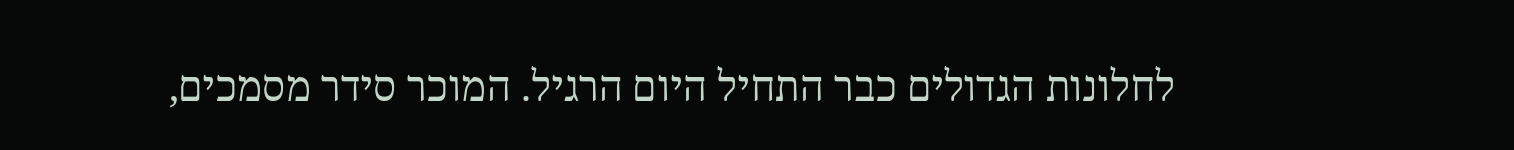לחלונות הגדולים כבר התחיל היום הרגיל. המוכר סידר מסמכים,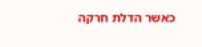כאשר הדלת חרקה